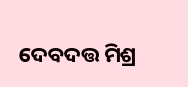ଦେବଦତ୍ତ ମିଶ୍ର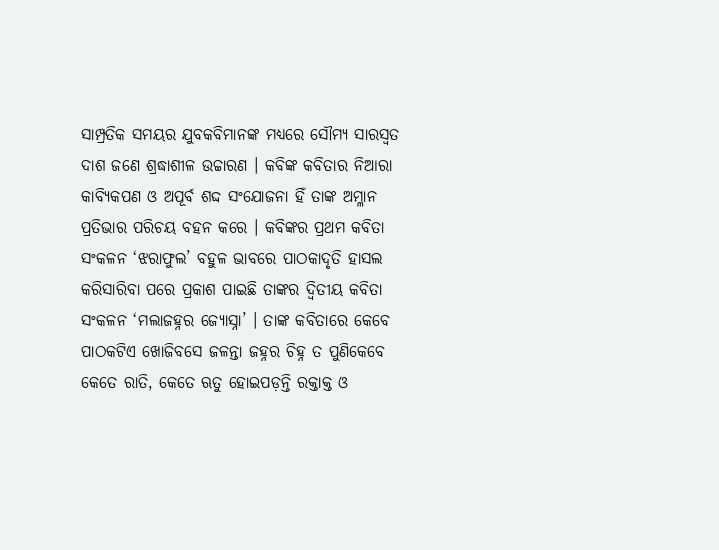ସାମ୍ପ୍ରତିକ ସମୟର ଯୁବକବିମାନଙ୍କ ମଧ୍ୟରେ ସୌମ୍ୟ ସାରସ୍ଵତ ଦାଶ ଜଣେ ଶ୍ରଦ୍ଧାଶୀଳ ଉଚ୍ଚାରଣ । କବିଙ୍କ କବିତାର ନିଆରା କାବ୍ୟିକପଣ ଓ ଅପୂର୍ବ ଶଦ୍ଦ ସଂଯୋଜନା ହିଁ ତାଙ୍କ ଅମ୍ଳାନ ପ୍ରତିଭାର ପରିଚୟ ବହନ କରେ । କବିଙ୍କର ପ୍ରଥମ କବିତା ସଂକଳନ ‘ଝରାଫୁଲ’ ବହୁଳ ଭାବରେ ପାଠକାଦୃତି ହାସଲ କରିସାରିବା ପରେ ପ୍ରକାଶ ପାଇଛି ତାଙ୍କର ଦ୍ଵିତୀୟ କବିତା ସଂକଳନ ‘ମଲାଜହ୍ନର ଜ୍ୟୋସ୍ନା’ । ତାଙ୍କ କବିତାରେ କେବେ ପାଠକଟିଏ ଖୋଜିବସେ ଜଳନ୍ତା ଜହ୍ନର ଚିହ୍ନ ତ ପୁଣିକେବେ କେତେ ରାତି, କେତେ ଋତୁ ହୋଇପଡ଼ନ୍ତି ରକ୍ତାକ୍ତ ଓ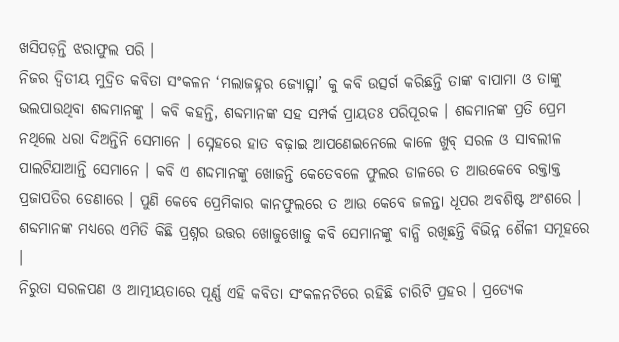ଖସିପଡ଼ନ୍ତି ଝରାଫୁଲ ପରି ।
ନିଜର ଦ୍ଵିତୀୟ ମୁଦ୍ରିତ କବିତା ସଂକଳନ ‘ମଲାଜହ୍ନର ଜ୍ୟୋତ୍ସ୍ନା’ କୁ କବି ଉତ୍ସର୍ଗ କରିଛନ୍ତି ତାଙ୍କ ବାପାମା ଓ ତାଙ୍କୁ ଭଲପାଉଥିବା ଶବ୍ଦମାନଙ୍କୁ । କବି କହନ୍ତି, ଶବ୍ଦମାନଙ୍କ ସହ ସମ୍ପର୍କ ପ୍ରାୟତଃ ପରିପୂରକ । ଶବ୍ଦମାନଙ୍କ ପ୍ରତି ପ୍ରେମ ନଥିଲେ ଧରା ଦିଅନ୍ତିନି ସେମାନେ । ସ୍ନେହରେ ହାତ ବଢ଼ାଇ ଆପଣେଇନେଲେ କାଳେ ଖୁବ୍ ସରଳ ଓ ସାବଲୀଳ ପାଲଟିଯାଆନ୍ତି ସେମାନେ । କବି ଏ ଶଦ୍ଦମାନଙ୍କୁ ଖୋଜନ୍ତି କେତେବଳେ ଫୁଲର ଡାଳରେ ତ ଆଉକେବେ ରକ୍ତାକ୍ତ ପ୍ରଜାପତିର ଡେଣାରେ । ପୁଣି କେବେ ପ୍ରେମିକାର କାନଫୁଲରେ ତ ଆଉ କେବେ ଜଳନ୍ତା ଧୂପର ଅବଶିଷ୍ଟ ଅଂଶରେ । ଶବ୍ଦମାନଙ୍କ ମଧ୍ୟରେ ଏମିତି କିଛି ପ୍ରଶ୍ନର ଉତ୍ତର ଖୋଜୁଖୋଜୁ କବି ସେମାନଙ୍କୁ ବାନ୍ଧି ରଖିଛନ୍ତି ବିଭିନ୍ନ ଶୈଳୀ ସମୂହରେ ।
ନିରୁତା ସରଳପଣ ଓ ଆତ୍ମୀୟତାରେ ପୂର୍ଣ୍ଣ ଏହି କବିତା ସଂକଳନଟିରେ ରହିଛି ଚାରିଟି ପ୍ରହର । ପ୍ରତ୍ୟେକ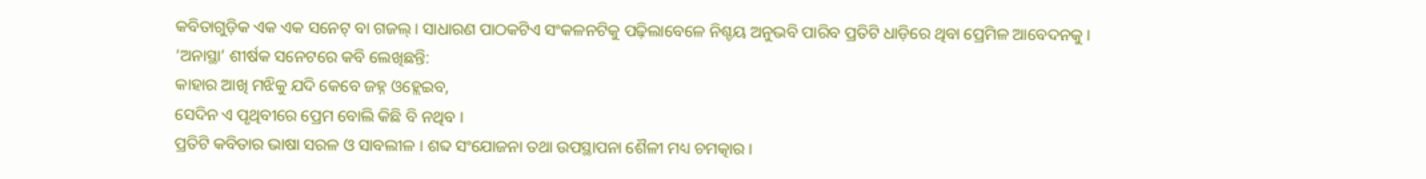କବିତାଗୁଡ଼ିକ ଏକ ଏକ ସନେଟ୍ ବା ଗଜଲ୍ । ସାଧାରଣ ପାଠକଟିଏ ସଂକଳନଟିକୁ ପଢ଼ିଲାବେଳେ ନିଶ୍ଚୟ ଅନୁଭବି ପାରିବ ପ୍ରତିଟି ଧାଡ଼ିରେ ଥିବା ପ୍ରେମିଳ ଆବେଦନକୁ ।
‘ଅନାସ୍ଥା’ ଶୀର୍ଷକ ସନେଟରେ କବି ଲେଖିଛନ୍ତି:
କାହାର ଆଖି ମଝିକୁ ଯଦି କେବେ ଜହ୍ନ ଓହ୍ଲେଇବ,
ସେଦିନ ଏ ପୃଥିବୀରେ ପ୍ରେମ ବୋଲି କିଛି ବି ନଥିବ ।
ପ୍ରତିଟି କବିତାର ଭାଷା ସରଳ ଓ ସାବଲୀଳ । ଶବ୍ଦ ସଂଯୋଜନା ତଥା ଉପସ୍ଥାପନା ଶୈଳୀ ମଧ୍ୟ ଚମତ୍କାର ।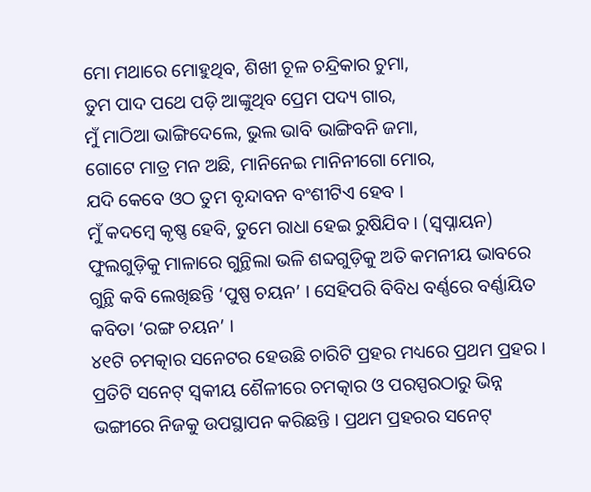ମୋ ମଥାରେ ମୋହୁଥିବ, ଶିଖୀ ଚୂଳ ଚନ୍ଦ୍ରିକାର ଚୁମା,
ତୁମ ପାଦ ପଥେ ପଡ଼ି ଆଙ୍କୁଥିବ ପ୍ରେମ ପଦ୍ୟ ଗାର,
ମୁଁ ମାଠିଆ ଭାଙ୍ଗିଦେଲେ, ଭୁଲ ଭାବି ଭାଙ୍ଗିବନି ଜମା,
ଗୋଟେ ମାତ୍ର ମନ ଅଛି, ମାନିନେଇ ମାନିନୀଗୋ ମୋର,
ଯଦି କେବେ ଓଠ ତୁମ ବୃନ୍ଦାବନ ବଂଶୀଟିଏ ହେବ ।
ମୁଁ କଦମ୍ବେ କୃଷ୍ଣ ହେବି, ତୁମେ ରାଧା ହେଇ ରୁଷିଯିବ । (ସ୍ଵପ୍ନାୟନ)
ଫୁଲଗୁଡ଼ିକୁ ମାଳାରେ ଗୁନ୍ଥିଲା ଭଳି ଶବ୍ଦଗୁଡ଼ିକୁ ଅତି କମନୀୟ ଭାବରେ ଗୁନ୍ଥି କବି ଲେଖିଛନ୍ତି ‘ପୁଷ୍ପ ଚୟନ’ । ସେହିପରି ବିବିଧ ବର୍ଣ୍ଣରେ ବର୍ଣ୍ଣାୟିତ କବିତା ‘ରଙ୍ଗ ଚୟନ’ ।
୪୧ଟି ଚମତ୍କାର ସନେଟର ହେଉଛି ଚାରିଟି ପ୍ରହର ମଧ୍ୟରେ ପ୍ରଥମ ପ୍ରହର । ପ୍ରତିଟି ସନେଟ୍ ସ୍ଵକୀୟ ଶୈଳୀରେ ଚମତ୍କାର ଓ ପରସ୍ପରଠାରୁ ଭିନ୍ନ ଭଙ୍ଗୀରେ ନିଜକୁ ଉପସ୍ଥାପନ କରିଛନ୍ତି । ପ୍ରଥମ ପ୍ରହରର ସନେଟ୍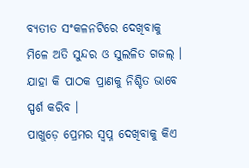ବ୍ୟତୀତ ସଂକଳନଟିରେ ଦେଖିବାକୁ ମିଳେ ଅତି ସୁନ୍ଦର ଓ ସୁଲଳିତ ଗଜଲ୍ । ଯାହା କି ପାଠକ ପ୍ରାଣକୁ ନିଶ୍ଚିତ ଭାବେ ସ୍ପର୍ଶ କରିବ ।
ପାଖୁଡ଼େ ପ୍ରେମର ସ୍ଵପ୍ନ ଦେଖିବାକୁ କିଏ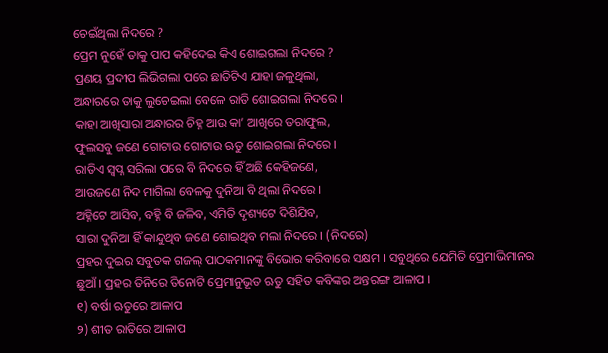ଚେଇଁଥିଲା ନିଦରେ ?
ପ୍ରେମ ନୁହେଁ ତାକୁ ପାପ କହିଦେଇ କିଏ ଶୋଇଗଲା ନିଦରେ ?
ପ୍ରଣୟ ପ୍ରଦୀପ ଲିଭିଗଲା ପରେ ଛାତିଟିଏ ଯାହା ଜଳୁଥିଲା,
ଅନ୍ଧାରରେ ତାକୁ ଲୁଚେଇଲା ବେଳେ ରାତି ଶୋଇଗଲା ନିଦରେ ।
କାହା ଆଖିସାରା ଅନ୍ଧାରର ଚିହ୍ନ ଆଉ କା’ ଆଖିରେ ତରାଫୁଲ,
ଫୁଲସବୁ ଜଣେ ଗୋଟାଉ ଗୋଟାଉ ଋତୁ ଶୋଇଗଲା ନିଦରେ ।
ରାତିଏ ସ୍ଵପ୍ନ ସରିଲା ପରେ ବି ନିଦରେ ହିଁ ଅଛି କେହିଜଣେ,
ଆଉଜଣେ ନିଦ ମାଗିଲା ବେଳକୁ ଦୁନିଆ ବି ଥିଲା ନିଦରେ ।
ଅହ୍ନିଟେ ଆସିବ, ବହ୍ନି ବି ଜଳିବ, ଏମିତି ଦୃଶ୍ୟଟେ ଦିଶିଯିବ,
ସାରା ଦୁନିଆ ହିଁ କାନ୍ଦୁଥିବ ଜଣେ ଶୋଇଥିବ ମଲା ନିଦରେ । (ନିଦରେ)
ପ୍ରହର ଦୁଇର ସବୁତକ ଗଜଲ୍ ପାଠକମାନଙ୍କୁ ବିଭୋର କରିବାରେ ସକ୍ଷମ । ସବୁଥିରେ ଯେମିତି ପ୍ରେମାଭିମାନର ଛୁଆଁ । ପ୍ରହର ତିନିରେ ତିନୋଟି ପ୍ରେମାନୁଭୂତ ଋତୁ ସହିତ କବିଙ୍କର ଅନ୍ତରଙ୍ଗ ଆଳାପ ।
୧) ବର୍ଷା ଋତୁରେ ଆଳାପ
୨) ଶୀତ ରାତିରେ ଆଳାପ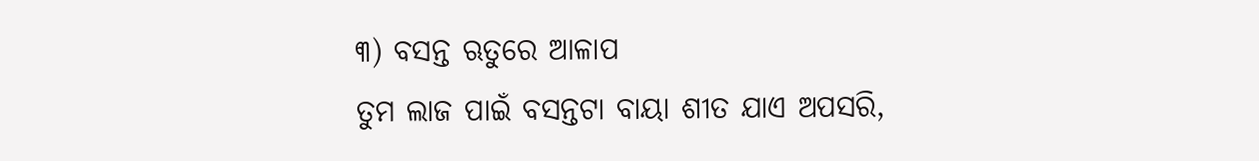୩) ବସନ୍ତ ଋତୁରେ ଆଳାପ
ତୁମ ଲାଜ ପାଇଁ ବସନ୍ତଟା ବାୟା ଶୀତ ଯାଏ ଅପସରି,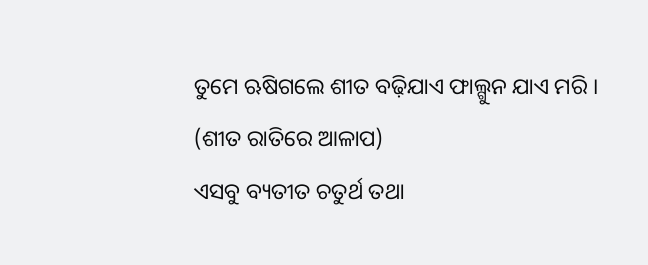ତୁମେ ଋଷିଗଲେ ଶୀତ ବଢ଼ିଯାଏ ଫାଲ୍ଗୁନ ଯାଏ ମରି ।
(ଶୀତ ରାତିରେ ଆଳାପ)
ଏସବୁ ବ୍ୟତୀତ ଚତୁର୍ଥ ତଥା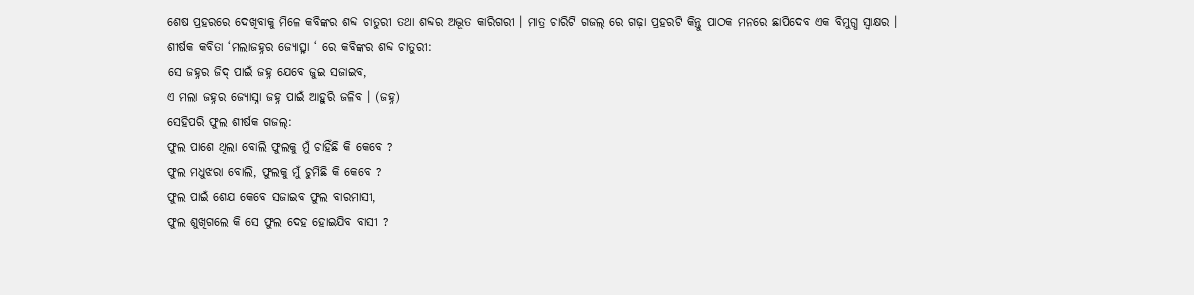ଶେଷ ପ୍ରହରରେ ଦେଖିବାକୁ ମିଳେ କବିଙ୍କର ଶବ୍ଦ ଚାତୁରୀ ତଥା ଶବ୍ଦର ଅଦ୍ଭୂତ କାରିଗରୀ । ମାତ୍ର ଚାରିଟି ଗଜଲ୍ ରେ ଗଢ଼ା ପ୍ରହରଟି କିନ୍ତୁ ପାଠକ ମନରେ ଛାପିଦେବ ଏକ ବିମୁଗ୍ଧ ସ୍ୱାକ୍ଷର ।
ଶୀର୍ଷକ କବିତା ‘ମଲାଜହ୍ନର ଜ୍ୟୋତ୍ସ୍ନା ‘ ରେ କବିଙ୍କର ଶବ୍ଦ ଚାତୁରୀ:
ସେ ଜହ୍ନର ଜିଦ୍ ପାଇଁ ଜହ୍ନ ଯେବେ ଜୁଇ ସଜାଇବ,
ଏ ମଲା ଜହ୍ନର ଜ୍ୟୋସ୍ନା ଜହ୍ନ ପାଇଁ ଆହୁରି ଜଳିବ । (ଜହ୍ନ)
ସେହିପରି ଫୁଲ ଶୀର୍ଷକ ଗଜଲ୍:
ଫୁଲ ପାଶେ ଥିଲା ବୋଲି ଫୁଲକୁ ମୁଁ ଚାହିଁଛି କି କେବେ ?
ଫୁଲ ମଧୁଝରା ବୋଲି, ଫୁଲକୁ ମୁଁ ଚୁମିଛି କି କେବେ ?
ଫୁଲ ପାଇଁ ଶେଯ କେବେ ସଜାଇବ ଫୁଲ ବାରମାସୀ,
ଫୁଲ ଶୁଖିଗଲେ କି ସେ ଫୁଲ ଦେହ ହୋଇଯିବ ବାସୀ ?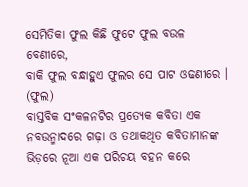ସେମିତିକା ଫୁଲ କିଛି ଫୁଟେ ଫୁଲ ବଉଳ ବେଣୀରେ,
ବାକି ଫୁଲ ବନ୍ଧାହୁଏ ଫୁଲର ସେ ପାଟ ଓଢଣୀରେ । (ଫୁଲ)
ବାସ୍ତବିକ ସଂକଳନଟିର ପ୍ରତ୍ୟେକ କବିତା ଏକ ନବଉନ୍ମାଦରେ ଗଢ଼ା ଓ ତଥାକଥିତ କବିତାମାନଙ୍କ ଭିଡ଼ରେ ନୂଆ ଏକ ପରିଚୟ ବହନ କରେ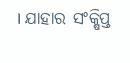। ଯାହାର ସଂକ୍ଷିପ୍ତ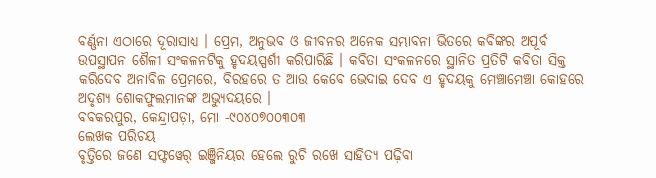ବର୍ଣ୍ଣନା ଏଠାରେ ଦୂରାସାଧ୍ୟ । ପ୍ରେମ, ଅନୁଭବ ଓ ଜୀବନର ଅନେକ ସମ୍ଭାବନା ଭିତରେ କବିଙ୍କର ଅପୂର୍ବ ଉପସ୍ଥାପନ ଶୈଳୀ ସଂକଳନଟିକୁ ହୃଦୟସ୍ପର୍ଶୀ କରିପାରିଛି । କବିତା ସଂକଳନରେ ସ୍ଥାନିତ ପ୍ରତିଟି କବିତା ସିକ୍ତ କରିଦେବ ଅନାବିଳ ପ୍ରେମରେ, ବିରହରେ ତ ଆଉ କେବେ ଭେଦାଇ ଦେବ ଏ ହୃଦୟକୁ ମେଞ୍ଚାମେଞ୍ଚା କୋହରେ ଅଦୃଶ୍ୟ ଶୋକଫୁଲମାନଙ୍କ ଅଭ୍ୟୁଦୟରେ ।
ବବକରପୁର, କେନ୍ଦ୍ରାପଡ଼ା, ମୋ -୯୦୪୦୭୦୦୩୦୩
ଲେଖକ ପରିଚୟ
ବୃତ୍ତିରେ ଜଣେ ସଫ୍ଟୱେର୍ ଇଞ୍ଜିନିୟର ହେଲେ ରୁଚି ରଖେ ସାହିତ୍ୟ ପଢ଼ିବା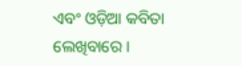ଏବଂ ଓଡ଼ିଆ କବିତା ଲେଖିବାରେ ।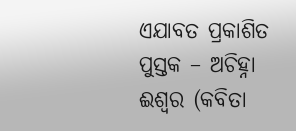ଏଯାବତ ପ୍ରକାଶିତ ପୁସ୍ତକ – ଅଚିହ୍ନା ଈଶ୍ୱର (କବିତା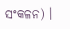ସଂକଳନ) ।